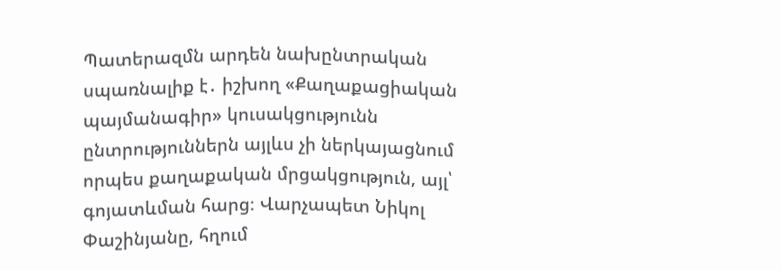Պատերազմն արդեն նախընտրական սպառնալիք է․ իշխող «Քաղաքացիական պայմանագիր» կուսակցությունն ընտրություններն այլևս չի ներկայացնում որպես քաղաքական մրցակցություն, այլ՝ գոյատևման հարց։ Վարչապետ Նիկոլ Փաշինյանը, հղում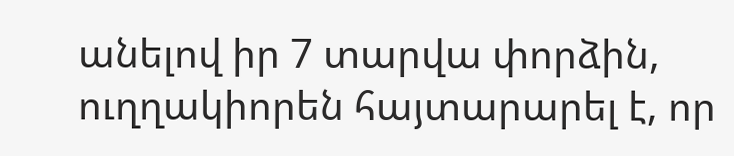անելով իր 7 տարվա փորձին, ուղղակիորեն հայտարարել է, որ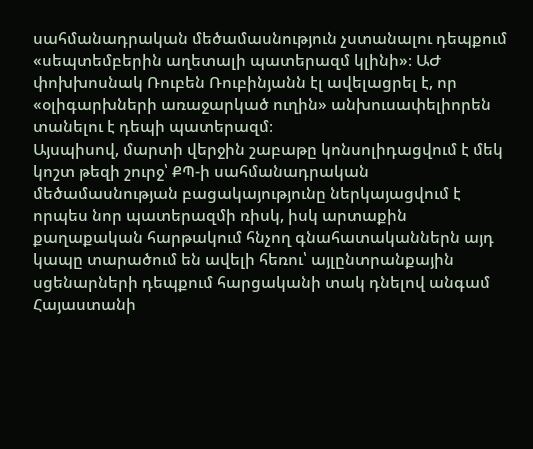սահմանադրական մեծամասնություն չստանալու դեպքում «սեպտեմբերին աղետալի պատերազմ կլինի»։ ԱԺ փոխխոսնակ Ռուբեն Ռուբինյանն էլ ավելացրել է, որ «օլիգարխների առաջարկած ուղին» անխուսափելիորեն տանելու է դեպի պատերազմ։
Այսպիսով, մարտի վերջին շաբաթը կոնսոլիդացվում է մեկ կոշտ թեզի շուրջ՝ ՔՊ-ի սահմանադրական մեծամասնության բացակայությունը ներկայացվում է որպես նոր պատերազմի ռիսկ, իսկ արտաքին քաղաքական հարթակում հնչող գնահատականներն այդ կապը տարածում են ավելի հեռու՝ այլընտրանքային սցենարների դեպքում հարցականի տակ դնելով անգամ Հայաստանի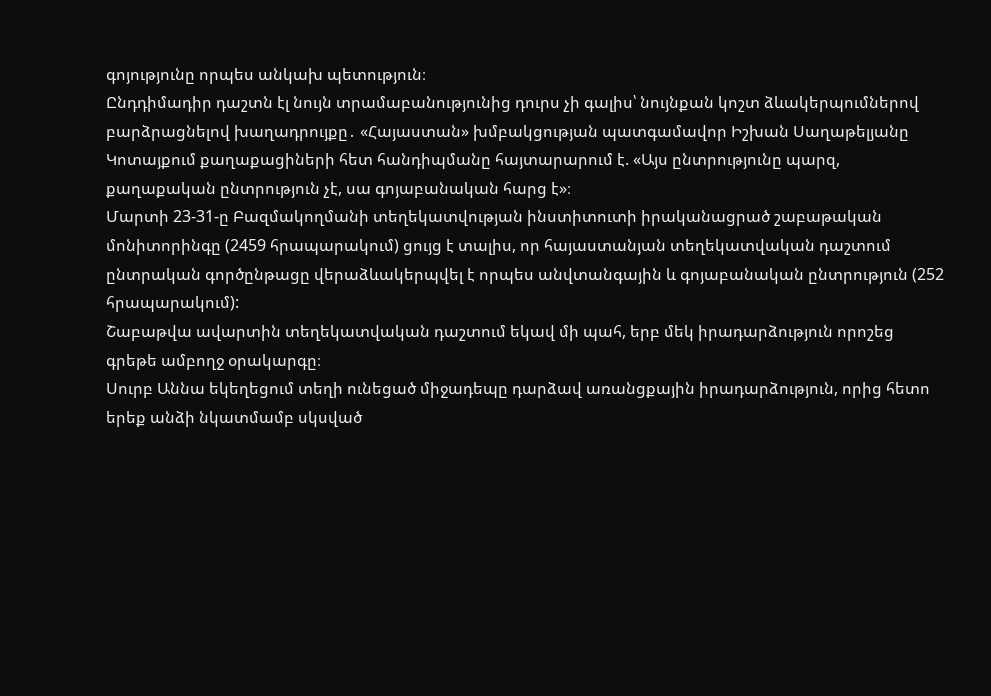գոյությունը որպես անկախ պետություն։
Ընդդիմադիր դաշտն էլ նույն տրամաբանությունից դուրս չի գալիս՝ նույնքան կոշտ ձևակերպումներով բարձրացնելով խաղադրույքը․ «Հայաստան» խմբակցության պատգամավոր Իշխան Սաղաթելյանը Կոտայքում քաղաքացիների հետ հանդիպմանը հայտարարում է. «Այս ընտրությունը պարզ, քաղաքական ընտրություն չէ, սա գոյաբանական հարց է»։
Մարտի 23-31-ը Բազմակողմանի տեղեկատվության ինստիտուտի իրականացրած շաբաթական մոնիտորինգը (2459 հրապարակում) ցույց է տալիս, որ հայաստանյան տեղեկատվական դաշտում ընտրական գործընթացը վերաձևակերպվել է որպես անվտանգային և գոյաբանական ընտրություն (252 հրապարակում):
Շաբաթվա ավարտին տեղեկատվական դաշտում եկավ մի պահ, երբ մեկ իրադարձություն որոշեց գրեթե ամբողջ օրակարգը։
Սուրբ Աննա եկեղեցում տեղի ունեցած միջադեպը դարձավ առանցքային իրադարձություն, որից հետո երեք անձի նկատմամբ սկսված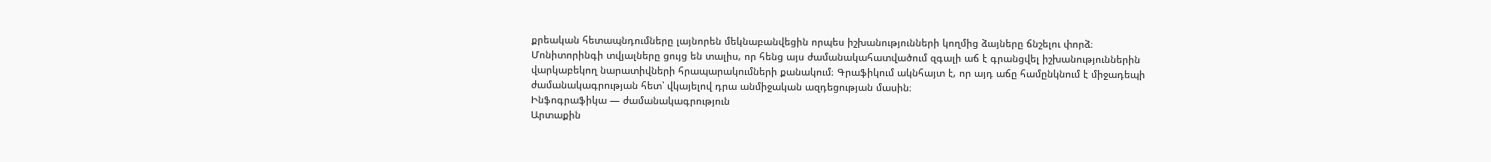քրեական հետապնդումները լայնորեն մեկնաբանվեցին որպես իշխանությունների կողմից ձայները ճնշելու փորձ։
Մոնիտորինգի տվյալները ցույց են տալիս, որ հենց այս ժամանակահատվածում զգալի աճ է գրանցվել իշխանություններին վարկաբեկող նարատիվների հրապարակումների քանակում։ Գրաֆիկում ակնհայտ է, որ այդ աճը համընկնում է միջադեպի ժամանակագրության հետ՝ վկայելով դրա անմիջական ազդեցության մասին։
Ինֆոգրաֆիկա — ժամանակագրություն
Արտաքին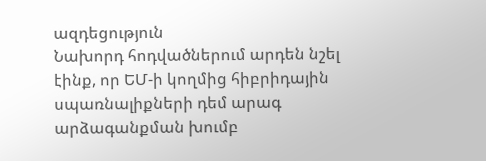ազդեցություն
Նախորդ հոդվածներում արդեն նշել էինք, որ ԵՄ-ի կողմից հիբրիդային սպառնալիքների դեմ արագ արձագանքման խումբ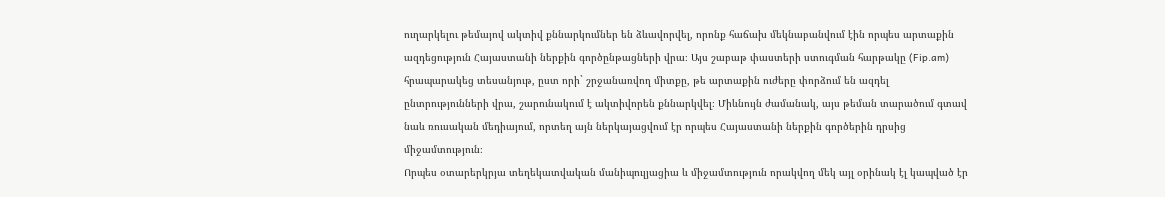ուղարկելու թեմայով ակտիվ քննարկումներ են ձևավորվել, որոնք հաճախ մեկնաբանվում էին որպես արտաքին ազդեցություն Հայաստանի ներքին գործընթացների վրա։ Այս շաբաթ փաստերի ստուգման հարթակը (Fip.am) հրապարակեց տեսանյութ, ըստ որի` շրջանառվող միտքը, թե արտաքին ուժերը փորձում են ազդել ընտրությունների վրա, շարունակում է ակտիվորեն քննարկվել։ Միևնույն ժամանակ, այս թեման տարածում գտավ նաև ռուսական մեդիայում, որտեղ այն ներկայացվում էր որպես Հայաստանի ներքին գործերին դրսից միջամտություն։
Որպես օտարերկրյա տեղեկատվական մանիպուլյացիա և միջամտություն որակվող մեկ այլ օրինակ էլ կապված էր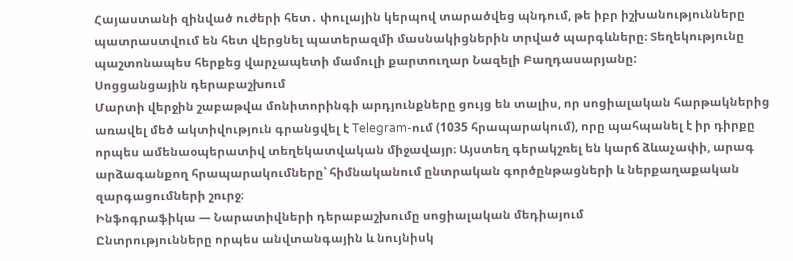Հայաստանի զինված ուժերի հետ․ փուլային կերպով տարածվեց պնդում, թե իբր իշխանությունները պատրաստվում են հետ վերցնել պատերազմի մասնակիցներին տրված պարգևները։ Տեղեկությունը պաշտոնապես հերքեց վարչապետի մամուլի քարտուղար Նազելի Բաղդասարյանը:
Սոցցանցային դերաբաշխում
Մարտի վերջին շաբաթվա մոնիտորինգի արդյունքները ցույց են տալիս, որ սոցիալական հարթակներից առավել մեծ ակտիվություն գրանցվել է Telegram-ում (1035 հրապարակում), որը պահպանել է իր դիրքը որպես ամենաօպերատիվ տեղեկատվական միջավայր։ Այստեղ գերակշռել են կարճ ձևաչափի, արագ արձագանքող հրապարակումները՝ հիմնականում ընտրական գործընթացների և ներքաղաքական զարգացումների շուրջ։
Ինֆոգրաֆիկա — Նարատիվների դերաբաշխումը սոցիալական մեդիայում
Ընտրությունները որպես անվտանգային և նույնիսկ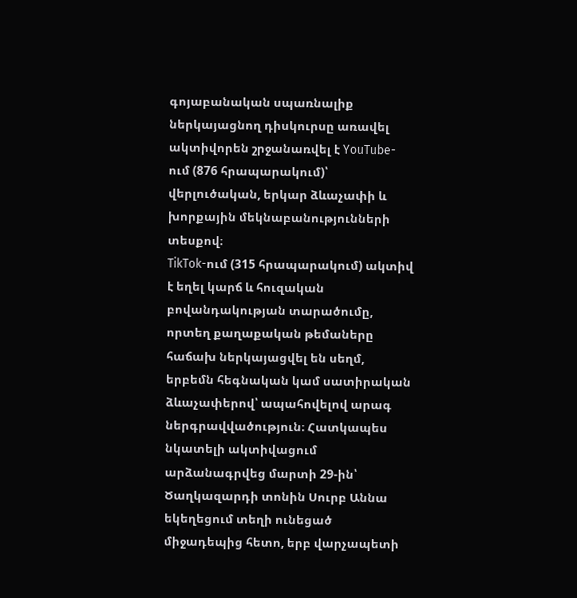գոյաբանական սպառնալիք ներկայացնող դիսկուրսը առավել ակտիվորեն շրջանառվել է YouTube-ում (876 հրապարակում)՝ վերլուծական, երկար ձևաչափի և խորքային մեկնաբանությունների տեսքով։
TikTok-ում (315 հրապարակում) ակտիվ է եղել կարճ և հուզական բովանդակության տարածումը, որտեղ քաղաքական թեմաները հաճախ ներկայացվել են սեղմ, երբեմն հեգնական կամ սատիրական ձևաչափերով՝ ապահովելով արագ ներգրավվածություն։ Հատկապես նկատելի ակտիվացում արձանագրվեց մարտի 29-ին՝ Ծաղկազարդի տոնին Սուրբ Աննա եկեղեցում տեղի ունեցած միջադեպից հետո, երբ վարչապետի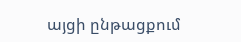այցի ընթացքում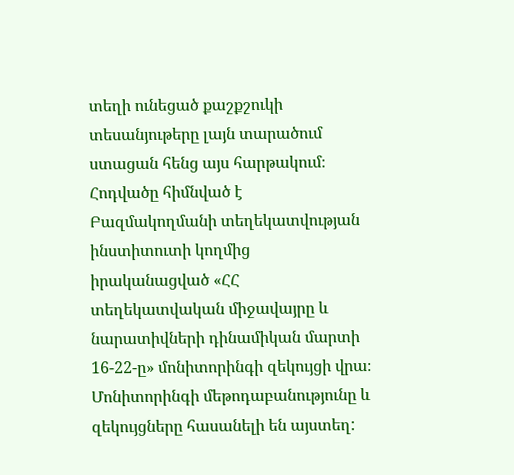տեղի ունեցած քաշքշուկի տեսանյութերը լայն տարածում ստացան հենց այս հարթակում։
Հոդվածը հիմնված է Բազմակողմանի տեղեկատվության ինստիտուտի կողմից իրականացված «ՀՀ տեղեկատվական միջավայրը և նարատիվների դինամիկան մարտի 16-22-ը» մոնիտորինգի զեկույցի վրա։ Մոնիտորինգի մեթոդաբանությունը և զեկույցները հասանելի են այստեղ: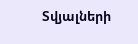Տվյալների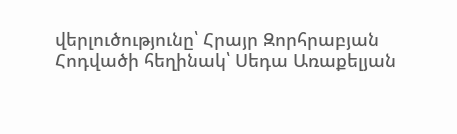վերլուծությունը՝ Հրայր Զորհրաբյան
Հոդվածի հեղինակ՝ Սեդա Առաքելյան